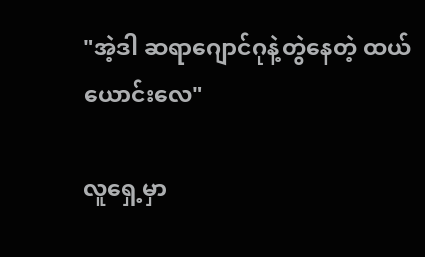"အဲ့ဒါ ဆရာဂျောင်ဂုနဲ့တွဲနေတဲ့ ထယ်ယောင်းလေ"

လူရှေ့မှာ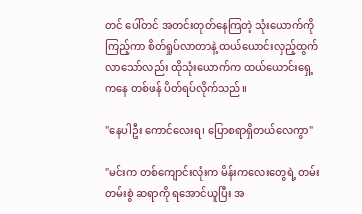တင် ပေါ်တင် အတင်းတုတ်နေကြတဲ့ သုံးယောက်ကို ကြည့်ကာ စိတ်ရှုပ်လာတာနဲ့ ထယ်ယောင်းလှည့်ထွက်လာသော်လည်း ထိုသုံးယောက်က ထယ်ယောင်းရှေ့ကနေ တစ်ဖန် ပိတ်ရပ်လိုက်သည်။

"နေပါဦး ကောင်လေးရ၊ ပြောစရာရှိတယ်လေကွာ"

"မင်းက တစ်ကျောင်းလုံးက မိန်းကလေးတွေရဲ့ တမ်းတမ်းစွဲ ဆရာကို ရအောင်ယူပြီး အ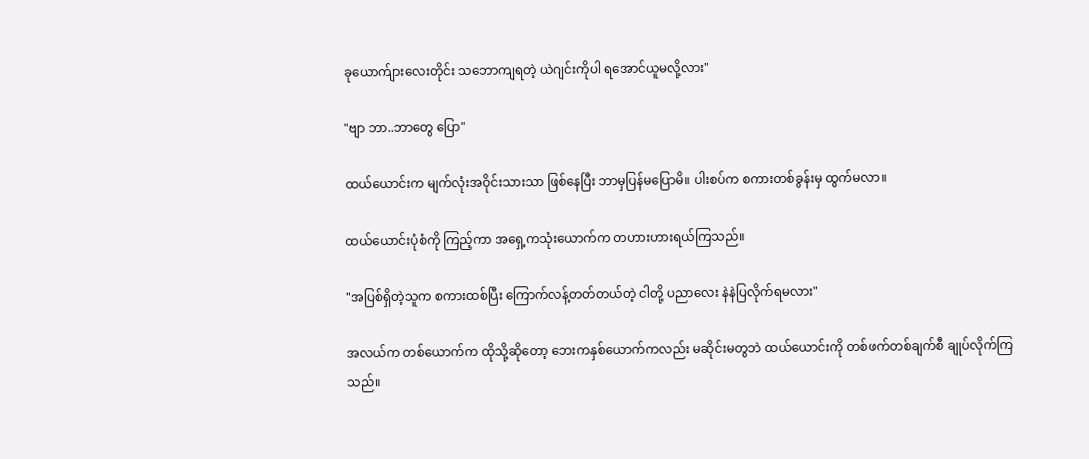ခုယောက်ျားလေးတိုင်း သဘောကျရတဲ့ ယဲဂျင်းကိုပါ ရအောင်ယူမလို့လား"

"ဗျာ ဘာ..ဘာတွေ ပြော"

ထယ်ယောင်းက မျက်လုံးအဝိုင်းသားသာ ဖြစ်နေပြီး ဘာမှပြန်မပြောမိ။ ပါးစပ်က စကားတစ်ခွန်းမှ ထွက်မလာ။

ထယ်ယောင်းပုံစံကို ကြည့်ကာ အရှေ့ကသုံးယောက်က တဟားဟားရယ်ကြသည်။

"အပြစ်ရှိတဲ့သူက စကားထစ်ပြီး ကြောက်လန့်တတ်တယ်တဲ့ ငါတို့ ပညာလေး နဲနဲပြလိုက်ရမလား"

အလယ်က တစ်ယောက်က ထိုသို့ဆိုတော့ ဘေးကနှစ်ယောက်ကလည်း မဆိုင်းမတွဘဲ ထယ်ယောင်းကို တစ်ဖက်တစ်ချက်စီ ချုပ်လိုက်ကြသည်။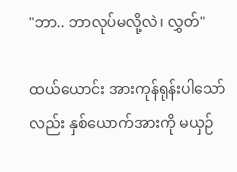"ဘာ.. ဘာလုပ်မလို့လဲ၊ လွှတ်"

ထယ်ယောင်း အားကုန်ရုန်းပါသော်လည်း နှစ်ယောက်အားကို မယှဉ်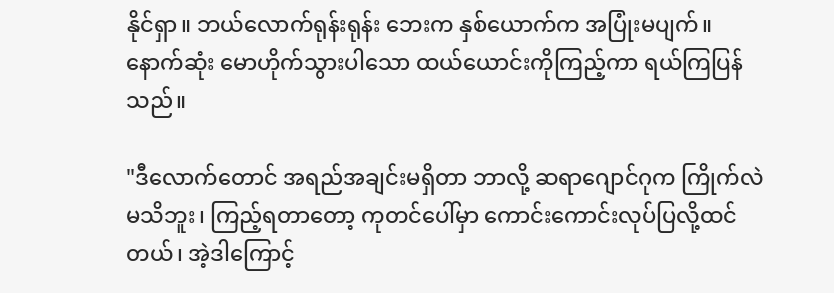နိုင်ရှာ။ ဘယ်လောက်ရုန်းရုန်း ဘေးက နှစ်ယောက်က အပြုံးမပျက်။ နောက်ဆုံး မောဟိုက်သွားပါသော ထယ်ယောင်းကိုကြည့်ကာ ရယ်ကြပြန်သည်။

"ဒီလောက်တောင် အရည်အချင်းမရှိတာ ဘာလို့ ဆရာဂျောင်ဂုက ကြိုက်လဲမသိဘူး၊ ကြည့်ရတာတော့ ကုတင်ပေါ်မှာ ကောင်းကောင်းလုပ်ပြလို့ထင်တယ်၊ အဲ့ဒါကြောင့်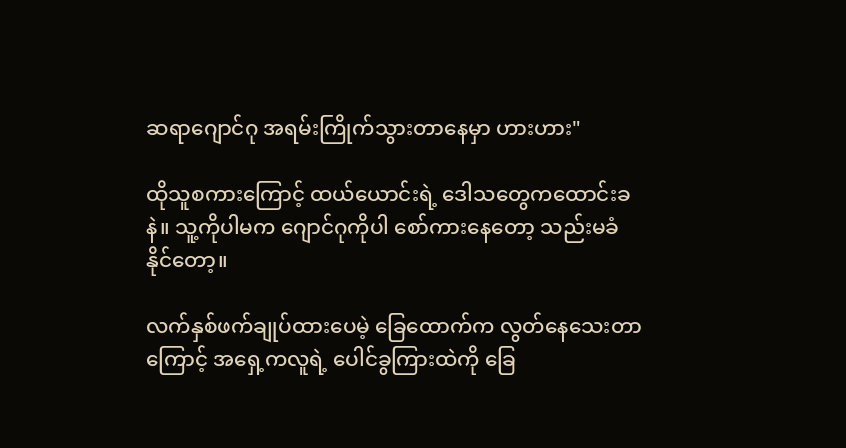ဆရာဂျောင်ဂု အရမ်းကြိုက်သွားတာနေမှာ ဟားဟား"

ထိုသူစကားကြောင့် ထယ်ယောင်းရဲ့ ‌ဒေါသတွေကထောင်းခနဲ။ သူ့ကိုပါမက ဂျောင်ဂုကိုပါ စော်ကားနေတော့ သည်းမခံနိုင်တော့။

လက်နှစ်ဖက်ချုပ်ထားပေမဲ့ ခြေထောက်က လွတ်နေသေးတာကြောင့် အရှေ့ကလူရဲ့ ပေါင်ခွကြားထဲကို ခြေ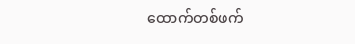ထောက်တစ်ဖက်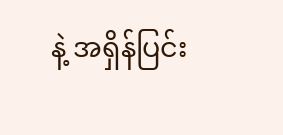နဲ့ အရှိန်ပြင်း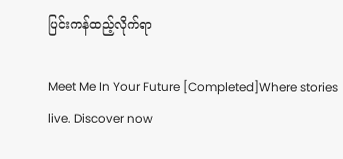ပြင်းကန်ထည့်လိုက်ရာ

Meet Me In Your Future [Completed]Where stories live. Discover now